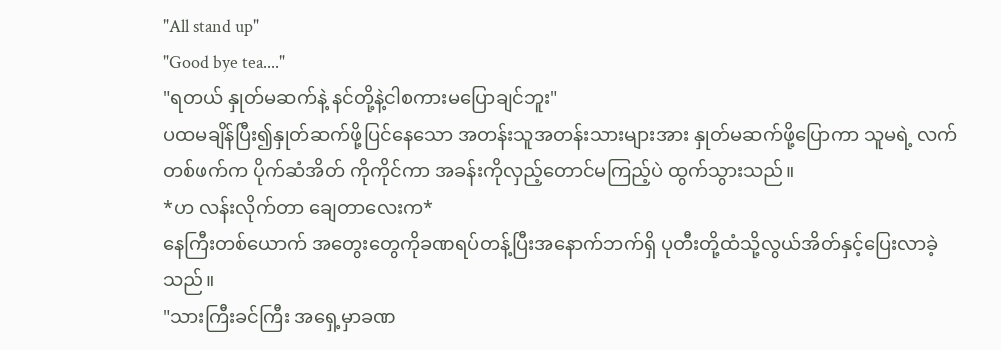"All stand up"
"Good bye tea...."
"ရတယ် နှုတ်မဆက်နဲ့ နင်တို့နဲ့ငါစကားမပြောချင်ဘူး"
ပထမချိန်ပြီး၍နှုတ်ဆက်ဖို့ပြင်နေသော အတန်းသူအတန်းသားများအား နှုတ်မဆက်ဖို့ပြောကာ သူမရဲ့ လက်တစ်ဖက်က ပိုက်ဆံအိတ် ကိုကိုင်ကာ အခန်းကိုလှည့်တောင်မကြည့်ပဲ ထွက်သွားသည်။
*ဟ လန်းလိုက်တာ ချေတာလေးက*
နေကြီးတစ်ယောက် အတွေးတွေကိုခဏရပ်တန့်ပြီးအနောက်ဘက်ရှိ ပုတီးတို့ထံသို့လွယ်အိတ်နှင့်ပြေးလာခဲ့သည်။
"သားကြီးခင်ကြီး အရှေ့မှာခဏ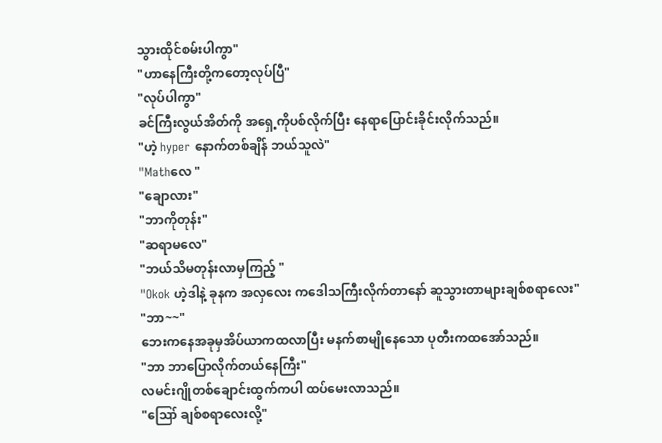သွားထိုင်စမ်းပါကွာ"
"ဟာနေကြီးတို့ကတော့လုပ်ပြီ"
"လုပ်ပါကွာ"
ခင်ကြီးလွယ်အိတ်ကို အရှေ့ကိုပစ်လိုက်ပြီး နေရာပြောင်းခိုင်းလိုက်သည်။
"ဟဲ့ hyper နောက်တစ်ချိန် ဘယ်သူလဲ"
"Mathလေ "
"ချောလား"
"ဘာကိုတုန်း"
"ဆရာမလေ"
"ဘယ်သိမတုန်းလာမှကြည့် "
"Okok ဟဲ့ဒါနဲ့ ခုနက အလှလေး ကဒေါသကြီးလိုက်တာနော် ဆူသွားတာများချစ်စရာလေး"
"ဘာ~~"
ဘေးကနေအခုမှအိပ်ယာကထလာပြီး မနက်စာမျိုနေသော ပုတီးကထအော်သည်။
"ဘာ ဘာပြောလိုက်တယ်နေကြီး"
လမင်းဂျိုတစ်ချောင်းထွက်ကပါ ထပ်မေးလာသည်။
"ဪ ချစ်စရာလေးလို့"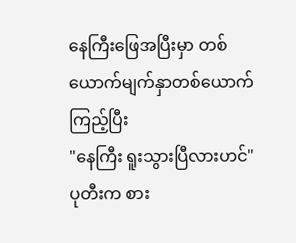နေကြီးဖြေအပြီးမှာ တစ်ယောက်မျက်နှာတစ်ယောက်ကြည့်ပြီး
"နေကြီး ရူးသွားပြီလားဟင်"
ပုတီးက စား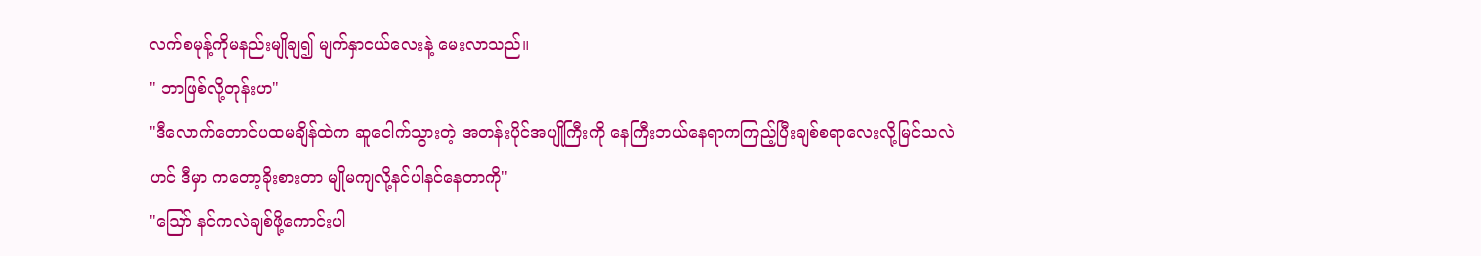လက်စမုန့်ကိုမနည်းမျိုချ၍ မျက်နှာငယ်လေးနဲ့ မေးလာသည်။
" ဘာဖြစ်လို့တုန်းဟ"
"ဒီလောက်တောင်ပထမချိန်ထဲက ဆူငေါက်သွားတဲ့ အတန်းပိုင်အပျိုကြီးကို နေကြီးဘယ်နေရာကကြည့်ပြီးချစ်စရာလေးလို့မြင်သလဲဟင် ဒီမှာ ကတော့ခိုးစားတာ မျိုမကျလို့နင်ပါနင်နေတာကို"
"ဪ နင်ကလဲချစ်ဖို့ကောင်းပါ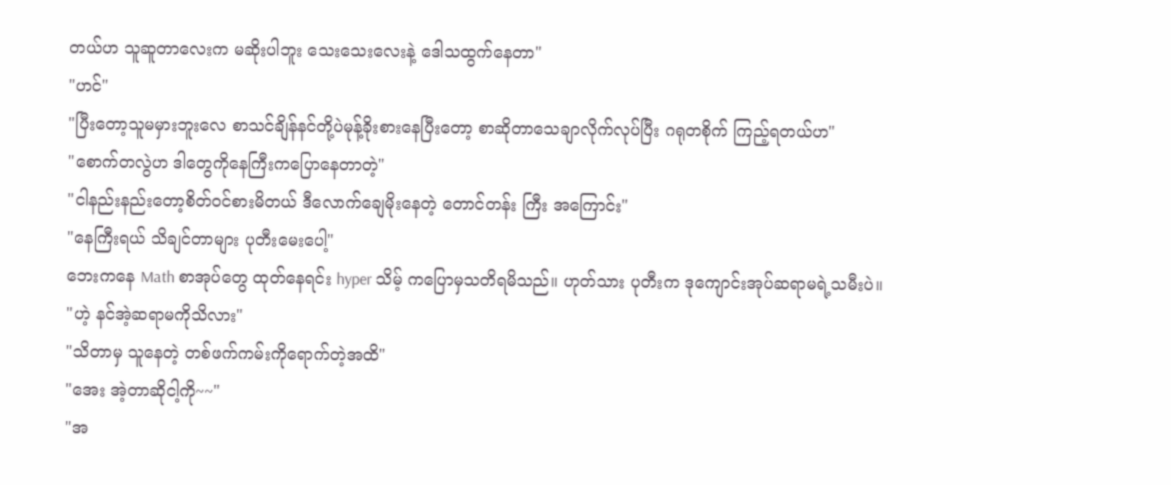တယ်ဟ သူဆူတာလေးက မဆိုးပါဘူး သေးသေးလေးနဲ့ ဒေါသထွက်နေတာ"
"ဟင်"
"ပြီးတော့သူမမှားဘူးလေ စာသင်ချိန်နင်တို့ပဲမုန့်ခိုးစားနေပြီးတော့ စာဆိုတာသေချာလိုက်လုပ်ပြီး ဂရုတစိုက် ကြည့်ရတယ်ဟ"
"စောက်တလွဲဟ ဒါတွေကိုနေကြီးကပြောနေတာတဲ့"
"ငါနည်းနည်းတော့စိတ်ဝင်စားမိတယ် ဒီလောက်ချေမိုးနေတဲ့ တောင်တန်း ကြီး အကြောင်း"
"နေကြီးရယ် သိချင်တာများ ပုတီးမေးပေါ့"
ဘေးကနေ Math စာအုပ်တွေ ထုတ်နေရင်း hyper သိမ့် ကပြောမှသတိရမိသည်။ ဟုတ်သား ပုတီးက ဒုကျောင်းအုပ်ဆရာမရဲ့သမီးပဲ။
"ဟဲ့ နင်အဲ့ဆရာမကိုသိလား"
"သိတာမှ သူနေတဲ့ တစ်ဖက်ကမ်းကိုရောက်တဲ့အထိ"
"အေး အဲ့တာဆိုငါ့ကို~~"
"အ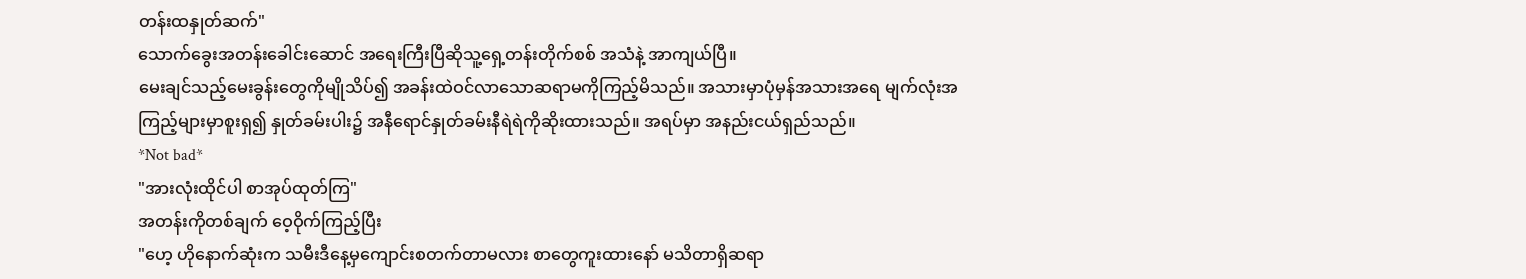တန်းထနှုတ်ဆက်"
သောက်ခွေးအတန်းခေါင်းဆောင် အရေးကြီးပြီဆိုသူ့ရှေ့တန်းတိုက်စစ် အသံနဲ့ အာကျယ်ပြီ။
မေးချင်သည့်မေးခွန်းတွေကိုမျိုသိပ်၍ အခန်းထဲဝင်လာသောဆရာမကိုကြည့်မိသည်။ အသားမှာပုံမှန်အသားအရေ မျက်လုံးအကြည့်များမှာစူးရှ၍ နှုတ်ခမ်းပါး၌ အနီရောင်နှုတ်ခမ်းနီရဲရဲကိုဆိုးထားသည်။ အရပ်မှာ အနည်းငယ်ရှည်သည်။
*Not bad*
"အားလုံးထိုင်ပါ စာအုပ်ထုတ်ကြ"
အတန်းကိုတစ်ချက် ဝေ့ဝိုက်ကြည့်ပြီး
"ဟေ့ ဟိုနောက်ဆုံးက သမီးဒီနေ့မှကျောင်းစတက်တာမလား စာတွေကူးထားနော် မသိတာရှိဆရာ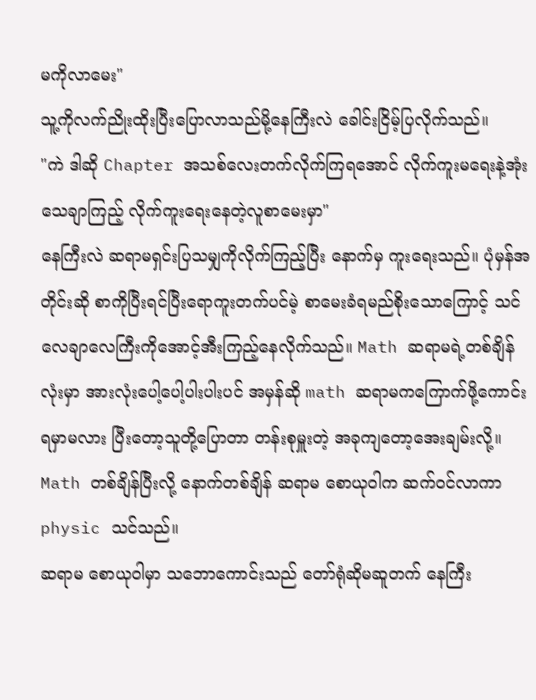မကိုလာမေး"
သူ့ကိုလက်ညိုးထိုးပြီးပြောလာသည်မို့နေကြီးလဲ ခေါင်းငြိမ့်ပြလိုက်သည်။
"ကဲ ဒါဆို Chapter အသစ်လေးတက်လိုက်ကြရအောင် လိုက်ကူးမရေးနဲ့အုံးသေချာကြည့် လိုက်ကူးရေးနေတဲ့လူစာမေးမှာ"
နေကြီးလဲ ဆရာမရှင်းပြသမျှကိုလိုက်ကြည့်ပြီး နောက်မှ ကူးရေးသည်။ ပုံမှန်အတိုင်းဆို စာကိုပြီးရင်ပြီးရောကူးတက်ပင်မဲ့ စာမေးခံရမည်စိုးသောကြောင့် သင်လေချာလေကြီးကိုအောင့်အီးကြည့်နေလိုက်သည်။ Math ဆရာမရဲ့တစ်ချိန်လုံးမှာ အားလုံးပေါ့ပေါ့ပါးပါးပင် အမှန်ဆို math ဆရာမကကြောက်ဖို့ကောင်းရမှာမလား ပြီးတော့သူတို့ပြောတာ တန်းစုမှူးတဲ့ အခုကျတော့အေးချမ်းလို့။
Math တစ်ချိန်ပြီးလို့ နောက်တစ်ချိန် ဆရာမ စောယုဝါက ဆက်ဝင်လာကာ physic သင်သည်။
ဆရာမ စောယုဝါမှာ သဘောကောင်းသည် တော်ရုံဆိုမဆူတက် နေကြီး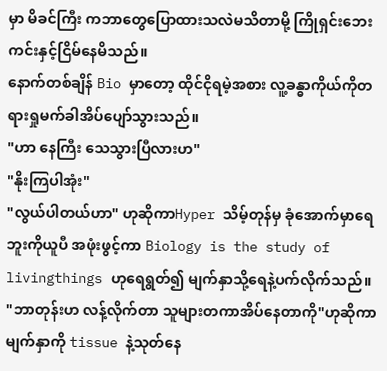မှာ မိခင်ကြီး ကဘာတွေပြောထားသလဲမသိတာမို့ ကြိုရှင်းဘေးကင်းနှင့်ငြိမ်နေမိသည်။
နောက်တစ်ချိန် Bio မှာတော့ ထိုင်ငိုရမဲ့အစား လူ့ခန္ဓာကိုယ်ကိုတရားရှုမက်ခါအိပ်ပျော်သွားသည်။
"ဟာ နေကြီး သေသွားပြီလားဟ"
"နိုးကြပါအုံး"
"လွယ်ပါတယ်ဟာ" ဟုဆိုကာHyper သိမ့်တုန်မှ ခုံအောက်မှာရေဘူးကိုယူပီ အဖုံးဖွင့်ကာ Biology is the study of livingthings ဟုရေရွတ်၍ မျက်နှာသို့ရေနဲ့ပက်လိုက်သည်။
"ဘာတုန်းဟ လန့်လိုက်တာ သူများတကာအိပ်နေတာကို"ဟုဆိုကာမျက်နှာကို tissue နဲ့သုတ်နေ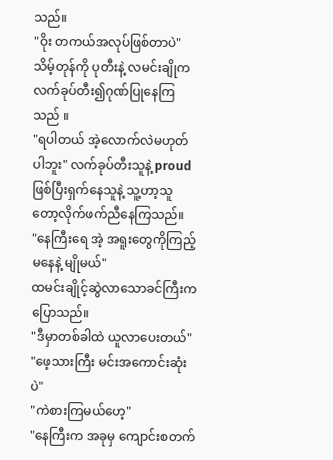သည်။
"ဝိုး တကယ်အလုပ်ဖြစ်တာပဲ" သိမ့်တုန်ကို ပုတီးနဲ့ လမင်းချိုကလက်ခုပ်တီး၍ဂုဏ်ပြုနေကြသည် ။
"ရပါတယ် အဲ့လောက်လဲမဟုတ်ပါဘူး" လက်ခုပ်တီးသူနဲ့ proud ဖြစ်ပြီးရှက်နေသူနဲ့ သူ့ဟာ့သူတော့လိုက်ဖက်ညီနေကြသည်။
"နေကြီးရေ အဲ့ အရူးတွေကိုကြည့်မနေနဲ့ မျိုမယ်"
ထမင်းချိုင့်ဆွဲလာသောခင်ကြီးကပြောသည်။
"ဒီမှာတစ်ခါထဲ ယူလာပေးတယ်"
"ဖေ့သားကြီး မင်းအကောင်းဆုံးပဲ"
"ကဲစားကြမယ်ဟေ့"
"နေကြီးက အခုမှ ကျောင်းစတက်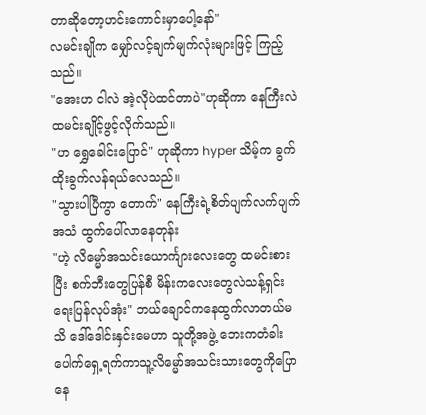တာဆိုတော့ဟင်းကောင်းမှာပေါ့နော်"
လမင်းချိုက မျှော်လင့်ချက်မျက်လုံးများဖြင့် ကြည့်သည်။
"အေးဟ ငါလဲ အဲ့လိုပဲထင်တာပဲ"ဟုဆိုကာ နေကြီးလဲထမင်းချိုင့်ဖွင့်လိုက်သည်။
"ဟ ရွှေခေါင်းပြောင်" ဟုဆိုကာ hyper သိမ့်က ခွက်ထိုးခွက်လန်ရယ်လေသည်။
"သွားပါပြီကွာ တောက်" နေကြီးရဲ့စိတ်ပျက်လက်ပျက် အသံ ထွက်ပေါ်လာနေတုန်း
"ဟဲ့ လိမ္မော်အသင်းယောင်္ကျားလေးတွေ ထမင်းစားပြီး စက်ဘီးတွေပြန်စီ မိန်းကလေးတွေလဲသန့်ရှင်းရေးပြန်လုပ်အုံး" ဘယ်ချောင်ကနေထွက်လာတယ်မသိ ဒေါ်ဒေါင်းနှင်းမေဟာ သူတို့အဖွဲ့ ဘေးကတံခါးပေါက်ရှေ့ရက်ကာသူ့လိမ္မော်အသင်းသားတွေကိုပြောနေ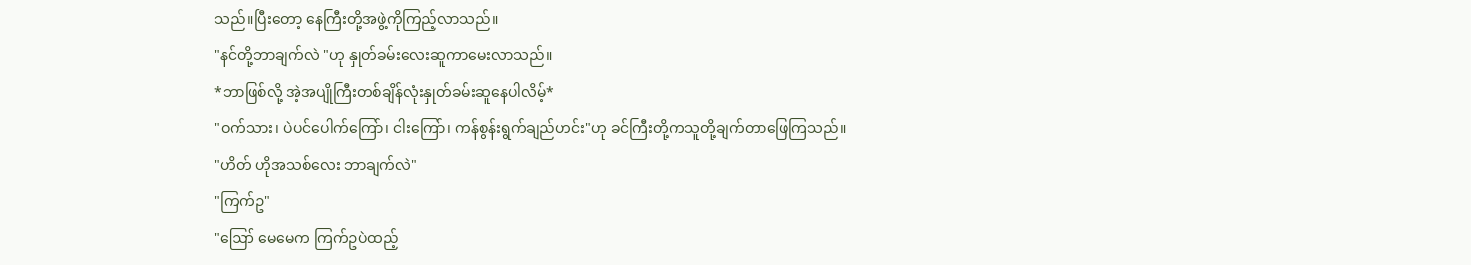သည်။ပြီးတော့ နေကြီးတို့အဖွဲ့ကိုကြည့်လာသည်။
"နင်တို့ဘာချက်လဲ "ဟု နှုတ်ခမ်းလေးဆူကာမေးလာသည်။
*ဘာဖြစ်လို့ အဲ့အပျိုကြီးတစ်ချိန်လုံးနှုတ်ခမ်းဆူနေပါလိမ့်*
"ဝက်သား၊ ပဲပင်ပေါက်ကြော်၊ ငါးကြော်၊ ကန်စွန်းရွက်ချည်ဟင်း"ဟု ခင်ကြီးတို့ကသူတို့ချက်တာဖြေကြသည်။
"ဟိတ် ဟိုအသစ်လေး ဘာချက်လဲ"
"ကြက်ဥ"
"ဪ မေမေက ကြက်ဥပဲထည့်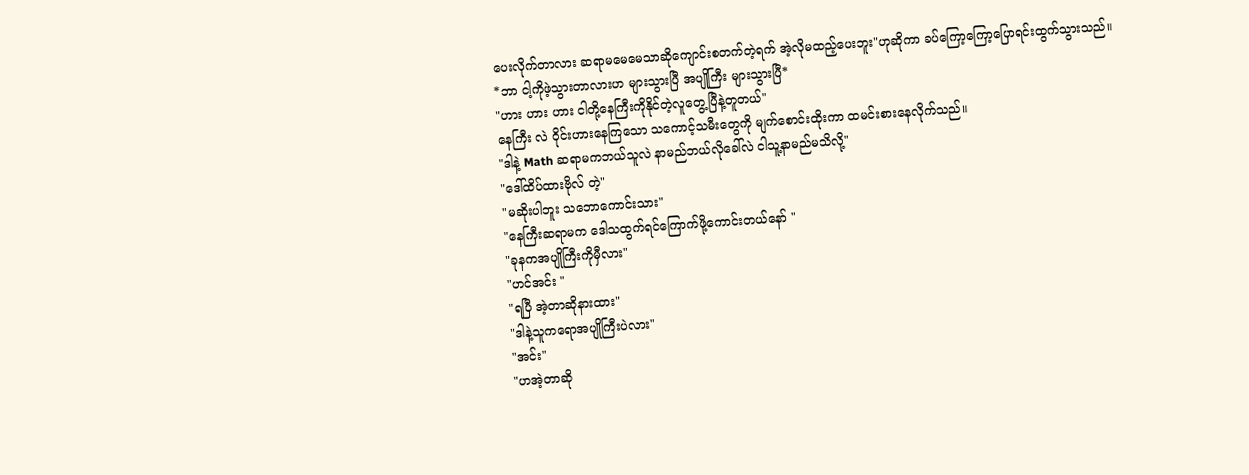ပေးလိုက်တာလား ဆရာမမေမေသာဆိုကျောင်းစတက်တဲ့ရက် အဲ့လိုမထည့်ပေးဘူး"ဟုဆိုကာ ခပ်ကြော့ကြော့ပြောရင်းထွက်သွားသည်။
*ဘာ ငါ့ကိုဖဲ့သွားတာလားဟ များသွားပြီ အပျိုကြီး များသွားပြီ*
"ဟား ဟား ဟား ငါတို့နေကြီးကိုနိုင်တဲ့လူတွေ့ပြီနဲ့တူတယ်"
နေကြီး လဲ ဝိုင်းဟားနေကြသော သကောင့်သမီးတွေကို မျက်စောင်းထိုးကာ ထမင်းစားနေလိုက်သည်။
"ဒါနဲ့ Math ဆရာမကဘယ်သူလဲ နာမည်ဘယ်လိုခေါ်လဲ ငါသူ့နာမည်မသိလို့"
"ဒေါ်ထိပ်ထားဗိုလ် တဲ့"
"မဆိုးပါဘူး သဘောကောင်းသား"
"နေကြီးဆရာမက ဒေါသထွက်ရင်ကြောက်ဖို့ကောင်းတယ်နော် "
"ခုနကအပျိုကြီးကိုမှီလား"
"ဟင်အင်း "
"ရပြီ အဲ့တာဆိုနားထား"
"ဒါနဲ့သူကရောအပျိုကြီးပဲလား"
"အင်း"
"ဟအဲ့တာဆို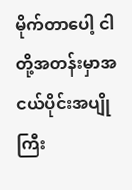မိုက်တာပေါ့ ငါတို့အတန်းမှာအငယ်ပိုင်းအပျိုကြီး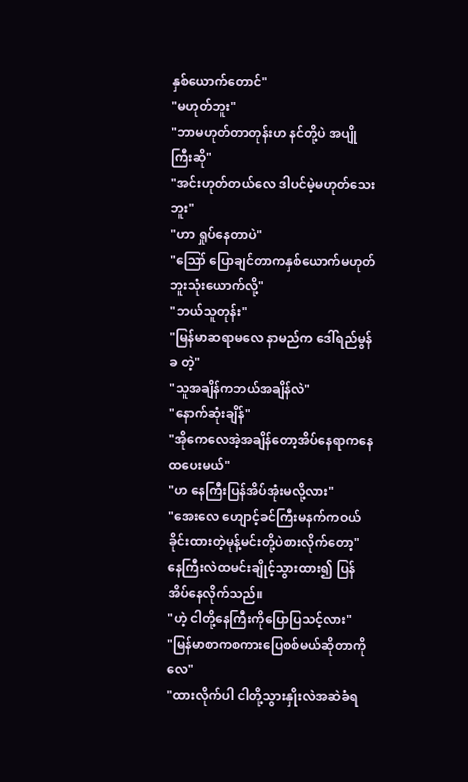နှစ်ယောက်တောင်"
"မဟုတ်ဘူး"
"ဘာမဟုတ်တာတုန်းဟ နင်တို့ပဲ အပျိုကြီးဆို"
"အင်းဟုတ်တယ်လေ ဒါပင်မဲ့မဟုတ်သေးဘူး"
"ဟာ ရှုပ်နေတာပဲ"
"ဪ ပြောချင်တာကနှစ်ယောက်မဟုတ်ဘူးသုံးယောက်လို့"
"ဘယ်သူတုန်း"
"မြန်မာဆရာမလေ နာမည်က ဒေါ်ရည်မွန်ခ တဲ့"
"သူအချိန်ကဘယ်အချိန်လဲ"
"နောက်ဆုံးချိန်"
"အိုကေလေအဲ့အချိန်တော့အိပ်နေရာကနေထပေးမယ်"
"ဟ နေကြီးပြန်အိပ်အုံးမလို့လား"
"အေးလေ ဟျောင့်ခင်ကြီးမနက်ကဝယ်ခိုင်းထားတဲ့မုန့်မင်းတို့ပဲစားလိုက်တော့"
နေကြီးလဲထမင်းချိုင့်သွားထား၍ ပြန်အိပ်နေလိုက်သည်။
"ဟဲ့ ငါတို့နေကြီးကိုပြောပြသင့်လား"
"မြန်မာစာကစကားပြေစစ်မယ်ဆိုတာကိုလေ"
"ထားလိုက်ပါ ငါတို့သွားနှိုးလဲအဆဲခံရ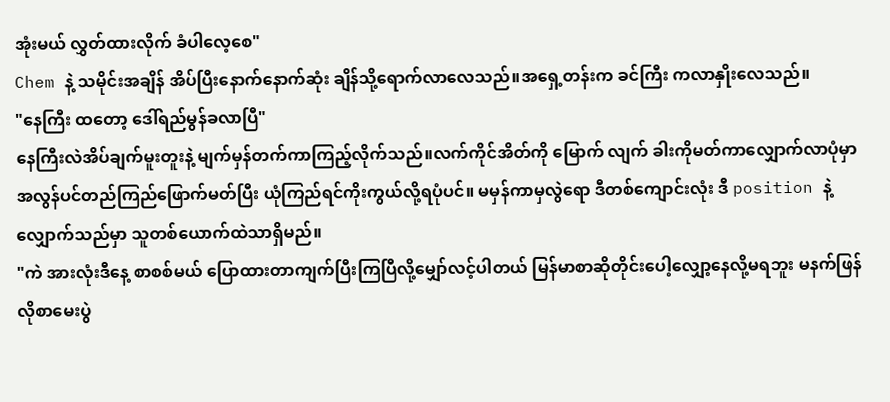အုံးမယ် လွှတ်ထားလိုက် ခံပါလေ့စေ"
Chem နဲ့ သမိုင်းအချိန် အိပ်ပြီးနောက်နောက်ဆုံး ချိန်သို့ရောက်လာလေသည်။အရှေ့တန်းက ခင်ကြီး ကလာနှိုးလေသည်။
"နေကြီး ထတော့ ဒေါ်ရည်မွန်ခလာပြီ"
နေကြီးလဲအိပ်ချက်မူးတူးနဲ့ မျက်မှန်တက်ကာကြည့်လိုက်သည်။လက်ကိုင်အိတ်ကို မြောက် လျက် ခါးကိုမတ်ကာလျှောက်လာပုံမှာ အလွန်ပင်တည်ကြည်ဖြောက်မတ်ပြီး ယုံကြည်ရင်ကိုးကွယ်လို့ရပုံပင်။ မမှန်ကာမှလွဲရော ဒီတစ်ကျောင်းလုံး ဒီ position နဲ့လျှောက်သည်မှာ သူတစ်ယောက်ထဲသာရှိမည်။
"ကဲ အားလုံးဒီနေ့ စာစစ်မယ် ပြောထားတာကျက်ပြီးကြပြီလို့မျှော်လင့်ပါတယ် မြန်မာစာဆိုတိုင်းပေါ့လျှော့နေလို့မရဘူး မနက်ဖြန်လိုစာမေးပွဲ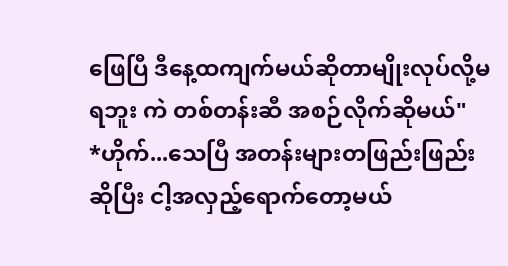ဖြေပြီ ဒီနေ့ထကျက်မယ်ဆိုတာမျိုးလုပ်လို့မရဘူး ကဲ တစ်တန်းဆီ အစဉ်လိုက်ဆိုမယ်"
*ဟိုက်...သေပြီ အတန်းများတဖြည်းဖြည်းဆိုပြီး ငါ့အလှည့်ရောက်တော့မယ်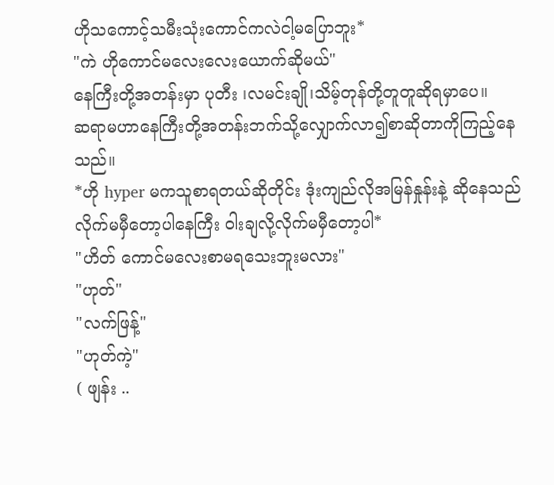ဟိုသကောင့်သမီးသုံးကောင်ကလဲငါ့မပြောဘူး*
"ကဲ ဟိုကောင်မလေးလေးယောက်ဆိုမယ်"
နေကြီးတို့အတန်းမှာ ပုတီး ၊လမင်းချို၊သိမ့်တုန်တို့တူတူဆိုရမှာပေ။
ဆရာမဟာနေကြီးတို့အတန်းဘက်သို့လျှောက်လာ၍စာဆိုတာကိုကြည့်နေသည်။
*ဟို hyper မကသူစာရတယ်ဆိုတိုင်း ဒုံးကျည်လိုအမြန်နှုန်းနဲ့ ဆိုနေသည် လိုက်မမှီတော့ပါနေကြီး ဝါးချလို့လိုက်မမှီတော့ပါ*
"ဟိတ် ကောင်မလေးစာမရသေးဘူးမလား"
"ဟုတ်"
"လက်ဖြန့်"
"ဟုတ်ကဲ့"
( ဖျန်း ..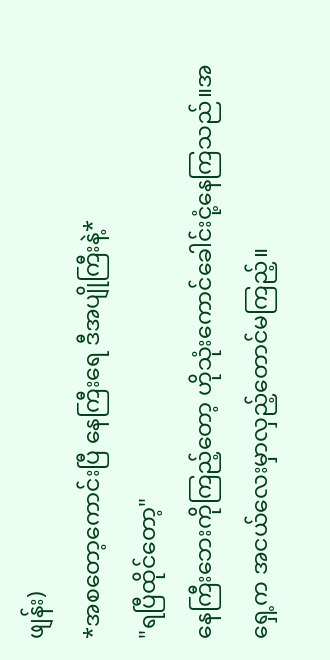ဖျန်း)
*အစတော့ကောင်းပြီ နေကြီးရေ ဒီအပျိုကြီးနဲ့*
"ရပြီထိုင်တော့"
နေကြီးဘေးကိုကြည့်တော့ ဟိုသုံးကောင်ခေါင်းငုံ့နေကြသည်။အရှေ့က အငယ်လေးမှာလှည့်တောင်မကြည့်။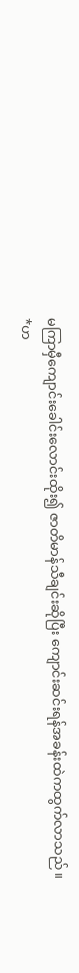မကြာမှီကျောင်းခေါင်းလောင်းထိုး၍ ဇာတိမာန်သီချင်းဆိုပြီး ကျောင်းဆင်းရန်အခန်းထဲကထွက်လာသည်။
*ဟ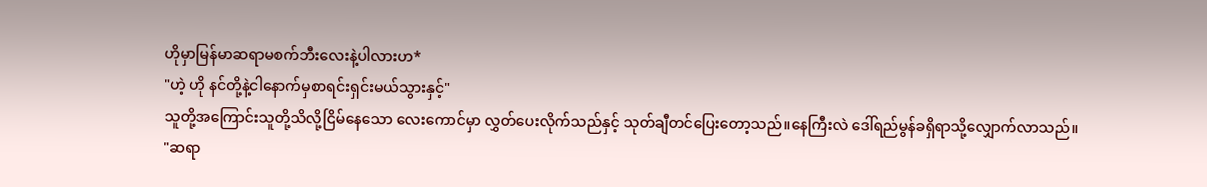ဟိုမှာမြန်မာဆရာမစက်ဘီးလေးနဲ့ပါလားဟ*
"ဟဲ့ ဟို နင်တို့နဲ့ငါနောက်မှစာရင်းရှင်းမယ်သွားနှင့်"
သူတို့အကြောင်းသူတို့သိလို့ငြိမ်နေသော လေးကောင်မှာ လွှတ်ပေးလိုက်သည်နှင့် သုတ်ချီတင်ပြေးတော့သည်။နေကြီးလဲ ဒေါ်ရည်မွန်ခရှိရာသို့လျှောက်လာသည်။
"ဆရာ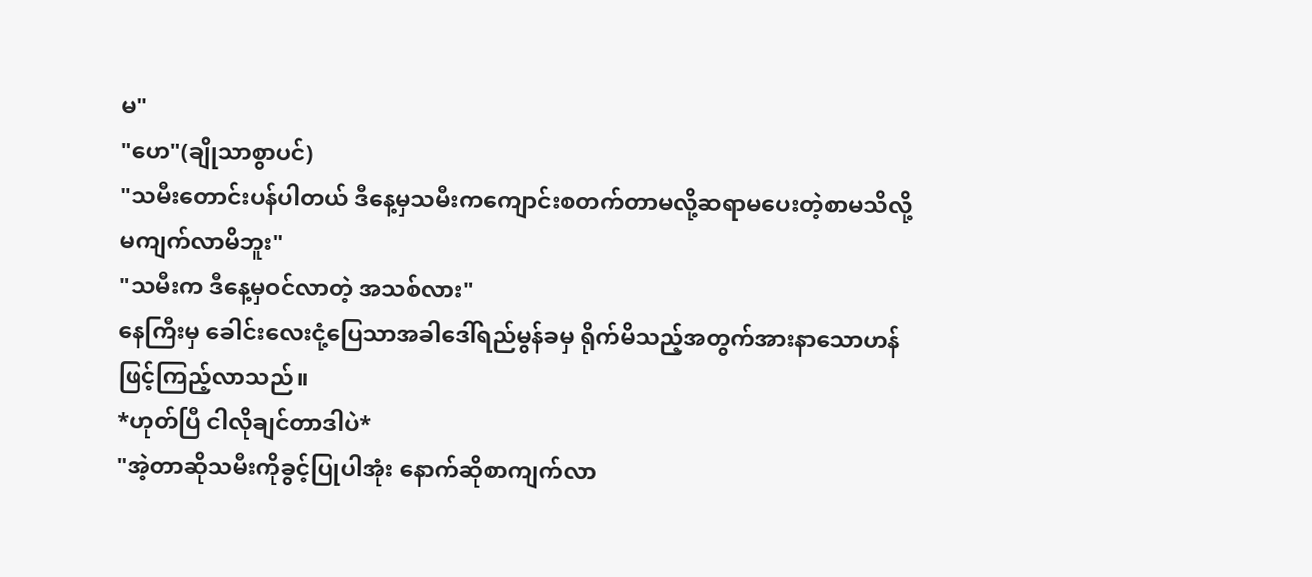မ"
"ဟေ"(ချိုသာစွာပင်)
"သမီးတောင်းပန်ပါတယ် ဒီနေ့မှသမီးကကျောင်းစတက်တာမလို့ဆရာမပေးတဲ့စာမသိလို့ မကျက်လာမိဘူး"
"သမီးက ဒီနေ့မှဝင်လာတဲ့ အသစ်လား"
နေကြီးမှ ခေါင်းလေးငုံ့ပြေသာအခါဒေါ်ရည်မွန်ခမှ ရိုက်မိသည့်အတွက်အားနာသောဟန်ဖြင့်ကြည့်လာသည်။
*ဟုတ်ပြီ ငါလိုချင်တာဒါပဲ*
"အဲ့တာဆိုသမီးကိုခွင့်ပြုပါအုံး နောက်ဆိုစာကျက်လာ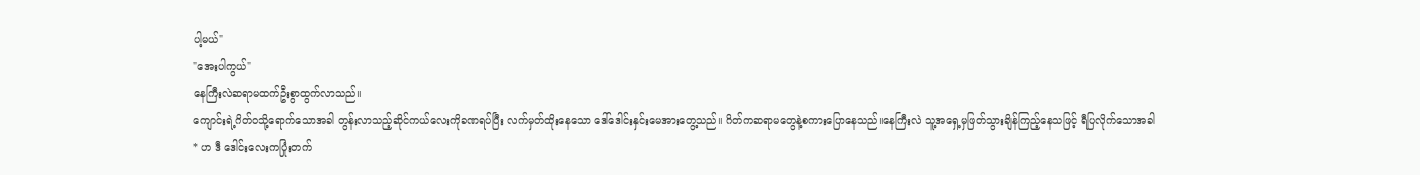ပါ့မယ်"
"အေးပါကွယ်"
နေကြီးလဲဆရာမထက်ဦးစွာထွက်လာသည်။
ကျောင်းရဲ့ဂိတ်ဝသို့ရောက်သောအခါ တွန်းလာသည့်ဆိုင်ကယ်လေးကိုခဏရပ်ပြီး လက်မှတ်ထိုးနေသော ဒေါ်ဒေါင်းနှင်းမေအားတွေ့သည်။ ဂိတ်ကဆရာမတွေနဲ့စကားပြောနေသည်။နေကြီးလဲ သူ့အရှေ့မှဖြတ်သွားချိန်ကြည့်နေသဖြင့် ရီပြလိုက်သောအခါ
* ဟ ဒီ ဒေါင်းလေးကပြုံးတက်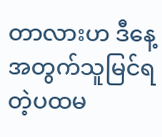တာလားဟ ဒီနေ့အတွက်သူမြင်ရတဲ့ပထမ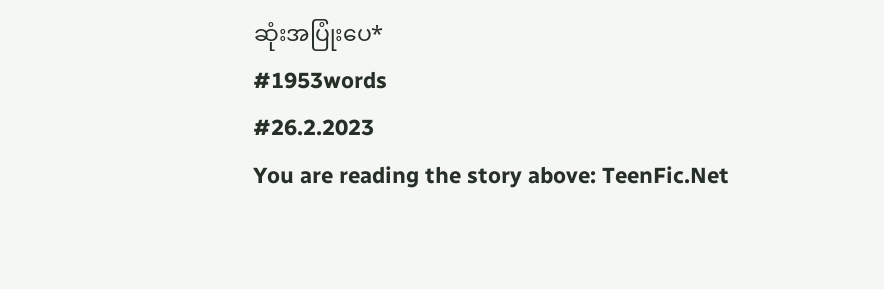ဆုံးအပြုံးပေ*
#1953words
#26.2.2023
You are reading the story above: TeenFic.Net